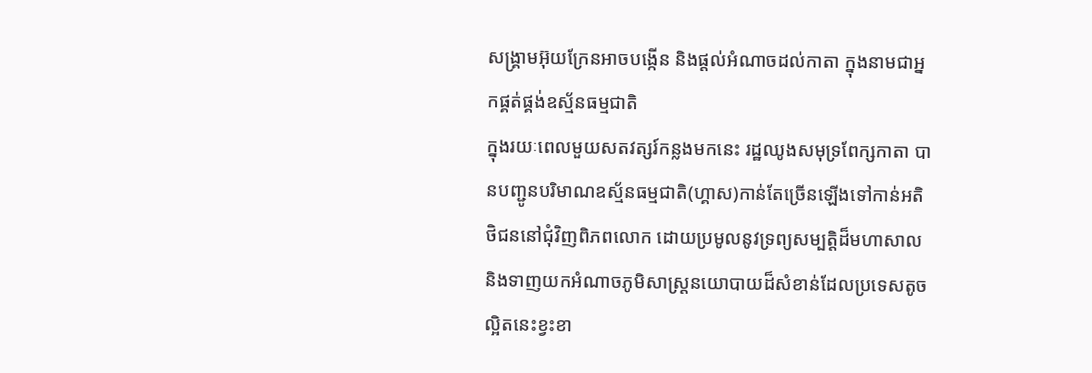សង្រ្គាមអ៊ុយក្រែនអាចបង្កើន និងផ្តល់អំណាចដល់កាតា ក្នុងនាមជាអ្នកផ្គត់ផ្គង់ឧស្ម័នធម្មជាតិ
ក្នុងរយៈពេលមួយសតវត្សរ៍កន្លងមកនេះ រដ្ឋឈូងសមុទ្រពែក្សកាតា បានបញ្ជូនបរិមាណឧស្ម័នធម្មជាតិ(ហ្គាស)កាន់តែច្រើនឡើងទៅកាន់អតិថិជននៅជុំវិញពិភពលោក ដោយប្រមូលនូវទ្រព្យសម្បត្តិដ៏មហាសាល និងទាញយកអំណាចភូមិសាស្ត្រនយោបាយដ៏សំខាន់ដែលប្រទេសតូចល្អិតនេះខ្វះខា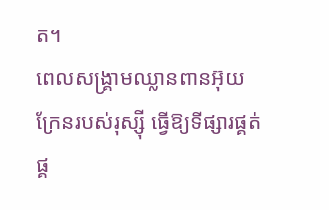ត។
ពេលសង្រ្គាមឈ្លានពានអ៊ុយក្រែនរបស់រុស្ស៊ី ធ្វើឱ្យទីផ្សារផ្គត់ផ្គ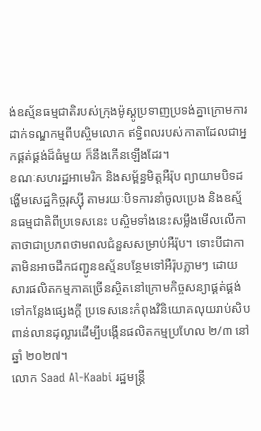ង់ឧស្ម័នធម្មជាតិរបស់ក្រុងម៉ូស្គូប្រទាញប្រទង់គ្នាក្រោមការដាក់ទណ្ឌកម្មពីបស្ចិមលោក ឥទ្ធិពលរបស់កាតាដែលជាអ្នកផ្គត់ផ្គង់ដ៏ធំមួយ ក៏នឹងកើនឡើងដែរ។
ខណៈសហរដ្ឋអាមេរិក និងសម្ព័ន្ធមិត្តអឺរ៉ុប ព្យាយាមបិទដង្ហើមសេដ្ឋកិច្ចរុស្ស៊ី តាមរយៈបិទការនាំចូលប្រេង និងឧស្ម័នធម្មជាតិពីប្រទេសនេះ បស្ចិមទាំងនេះសម្លឹងមើលលើកាតាថាជាប្រភពថាមពលជំនួសសម្រាប់អឺរ៉ុប។ ទោះបីជាកាតាមិនអាចដឹកជញ្ជូនឧស្ម័នបន្ថែមទៅអឺរ៉ុបភ្លាមៗ ដោយសារផលិតកម្មភាគច្រើនស្ថិតនៅក្រោមកិច្ចសន្យាផ្គត់ផ្គង់ទៅកន្លែងផ្សេងក្ដី ប្រទេសនេះកំពុងវិនិយោគលុយរាប់សិបពាន់លានដុល្លារដើម្បីបង្កើនផលិតកម្មប្រហែល ២/៣ នៅឆ្នាំ ២០២៧។
លោក Saad Al-Kaabi រដ្ឋមន្ត្រី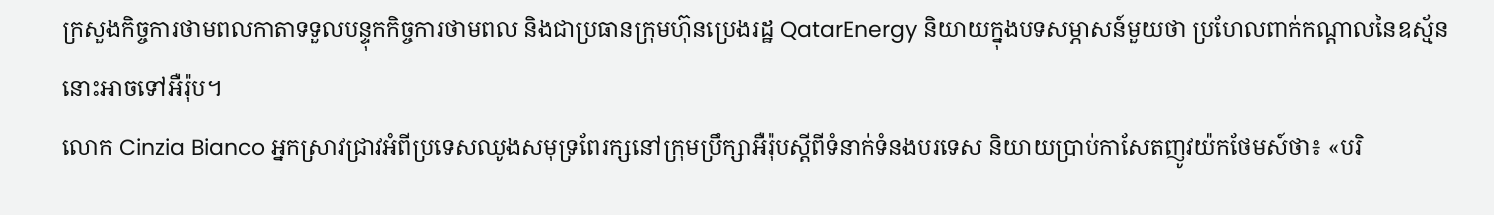ក្រសួងកិច្ចការថាមពលកាតាទទួលបន្ទុកកិច្ចការថាមពល និងជាប្រធានក្រុមហ៊ុនប្រេងរដ្ឋ QatarEnergy និយាយក្នុងបទសម្ភាសន៍មួយថា ប្រហែលពាក់កណ្តាលនៃឧស្ម័ននោះអាចទៅអឺរ៉ុប។
លោក Cinzia Bianco អ្នកស្រាវជ្រាវអំពីប្រទេសឈូងសមុទ្រពែរក្សនៅក្រុមប្រឹក្សាអឺរ៉ុបស្តីពីទំនាក់ទំនងបរទេស និយាយប្រាប់កាសែតញូវយ៉កថែមស៍ថា៖ «បរិ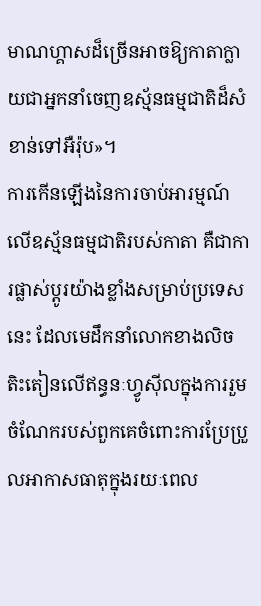មាណហ្គាសដ៏ច្រើនអាចឱ្យកាតាក្លាយជាអ្នកនាំចេញឧស្ម័នធម្មជាតិដ៏សំខាន់ទៅអឺរ៉ុប»។
ការកើនឡើងនៃការចាប់អារម្មណ៍លើឧស្ម័នធម្មជាតិរបស់កាតា គឺជាការផ្លាស់ប្តូរយ៉ាងខ្លាំងសម្រាប់ប្រទេសនេះ ដែលមេដឹកនាំលោកខាងលិចតិះតៀនលើឥន្ធនៈហ្វូស៊ីលក្នុងការរួមចំណែករបស់ពួកគេចំពោះការប្រែប្រួលអាកាសធាតុក្នុងរយៈពេល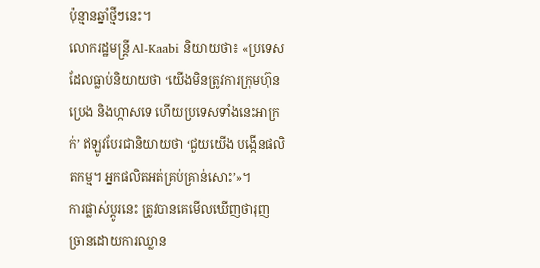ប៉ុន្មានឆ្នាំថ្មីៗនេះ។
លោករដ្ឋមន្ត្រី Al-Kaabi និយាយថា៖ «ប្រទេសដែលធ្លាប់និយាយថា ‘យើងមិនត្រូវការក្រុមហ៊ុនប្រេង និងហ្កាសទេ ហើយប្រទេសទាំងនេះអាក្រក់’ ឥឡូវបែរជានិយាយថា ‘ជួយយើង បង្កើនផលិតកម្ម។ អ្នកផលិតអត់គ្រប់គ្រាន់សោះ’»។
ការផ្លាស់ប្ដូរនេះ ត្រូវបានគេមើលឃើញថារុញច្រានដោយការឈ្លាន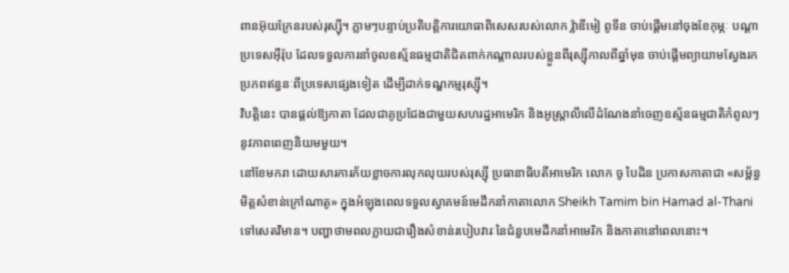ពានអ៊ុយក្រែនរបស់រុស្ស៊ី។ ភ្លាមៗបន្ទាប់ប្រតិបត្តិការយោធាពិសេសរបស់លោក វ៉្លាឌីមៀ ពូទីន ចាប់ផ្ដើមនៅចុងខែកុម្ភៈ បណ្តាប្រទេសអ៊ឺរ៉ុប ដែលទទួលការនាំចូលឧស្ម័នធម្មជាតិជិតពាក់កណ្តាលរបស់ខ្លួនពីរុស្ស៊ីកាលពីឆ្នាំមុន ចាប់ផ្ដើមព្យាយាមស្វែងរកប្រភពឥន្ធនៈពីប្រទេសផ្សេងទៀត ដើម្បីដាក់ទណ្ឌកម្មរុស្ស៊ី។
វិបត្តិនេះ បានផ្ដល់ឱ្យកាតា ដែលជាគូប្រជែងជាមួយសហរដ្ឋអាមេរិក និងអូស្ត្រាលីលើដំណែងនាំចេញឧស្ម័នធម្មជាតិកំពូលៗ នូវភាពពេញនិយមមួយ។
នៅខែមករា ដោយសារការភ័យខ្លាចការលុកលុយរបស់រុស្ស៊ី ប្រធានាធិបតីអាមេរិក លោក ចូ បៃដិន ប្រកាសកាតាជា «សម្ព័ន្ធមិត្តសំខាន់ក្រៅណាតូ» ក្នុងអំឡុងពេលទទួលស្វាគមន៍មេដឹកនាំកាតាលោក Sheikh Tamim bin Hamad al-Thani ទៅសេតវិមាន។ បញ្ហាថាមពលក្លាយជារឿងសំខាន់របៀបវារៈនៃជំនួបមេដឹកនាំអាមេរិក និងកាតានៅពេលនោះ។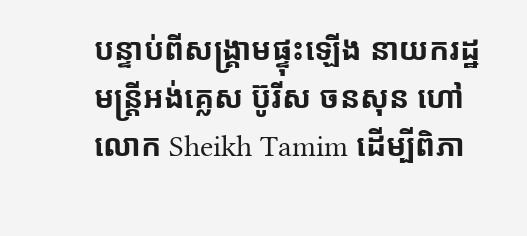បន្ទាប់ពីសង្គ្រាមផ្ទុះឡើង នាយករដ្ឋមន្ត្រីអង់គ្លេស ប៊ូរីស ចនសុន ហៅលោក Sheikh Tamim ដើម្បីពិភា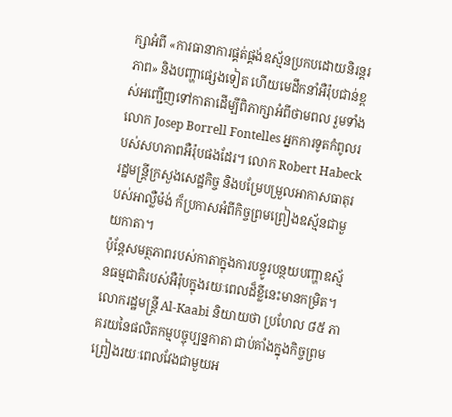ក្សាអំពី «ការធានាការផ្គត់ផ្គង់ឧស្ម័នប្រកបដោយនិរន្តរភាព» និងបញ្ហាផ្សេងទៀត ហើយមេដឹកនាំអឺរ៉ុបជាន់ខ្ពស់អញ្ជើញទៅកាតាដើម្បីពិភាក្សាអំពីថាមពល រួមទាំងលោក Josep Borrell Fontelles អ្នកការទូតកំពូលរបស់សហភាពអឺរ៉ុបផងដែរ។ លោក Robert Habeck រដ្ឋមន្ត្រីក្រសួងសេដ្ឋកិច្ច និងបម្រែបម្រួលអាកាសធាតុរបស់អាល្លឺម៉ង់ ក៏ប្រកាសអំពីកិច្ចព្រមព្រៀងឧស្ម័នជាមួយកាតា។
ប៉ុន្តែសមត្ថភាពរបស់កាតាក្នុងការបន្ធូរបន្ថយបញ្ហាឧស្ម័នធម្មជាតិរបស់អឺរ៉ុបក្នុងរយៈពេលដ៏ខ្លីនេះមានកម្រិត។ លោករដ្ឋមន្រ្តី Al-Kaabi និយាយថា ប្រហែល ៨៥ ភាគរយនៃផលិតកម្មបច្ចុប្បន្នកាតា ជាប់គាំងក្នុងកិច្ចព្រមព្រៀងរយៈពេលវែងជាមួយអ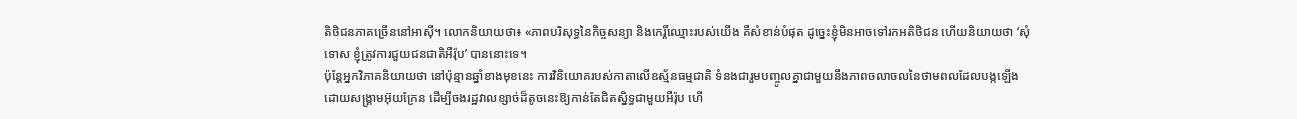តិថិជនភាគច្រើននៅអាស៊ី។ លោកនិយាយថា៖ «ភាពបរិសុទ្ធនៃកិច្ចសន្យា និងកេរ្តិ៍ឈ្មោះរបស់យើង គឺសំខាន់បំផុត ដូច្នេះខ្ញុំមិនអាចទៅរកអតិថិជន ហើយនិយាយថា ‘សុំទោស ខ្ញុំត្រូវការជួយជនជាតិអឺរ៉ុប’ បាននោះទេ។
ប៉ុន្តែអ្នកវិភាគនិយាយថា នៅប៉ុន្មានឆ្នាំខាងមុខនេះ ការវិនិយោគរបស់កាតាលើឧស្ម័នធម្មជាតិ ទំនងជារួមបញ្ចូលគ្នាជាមួយនឹងភាពចលាចលនៃថាមពលដែលបង្កឡើងដោយសង្រ្គាមអ៊ុយក្រែន ដើម្បីចងរដ្ឋវាលខ្សាច់ដ៏តូចនេះឱ្យកាន់តែជិតស្និទ្ធជាមួយអឺរ៉ុប ហើ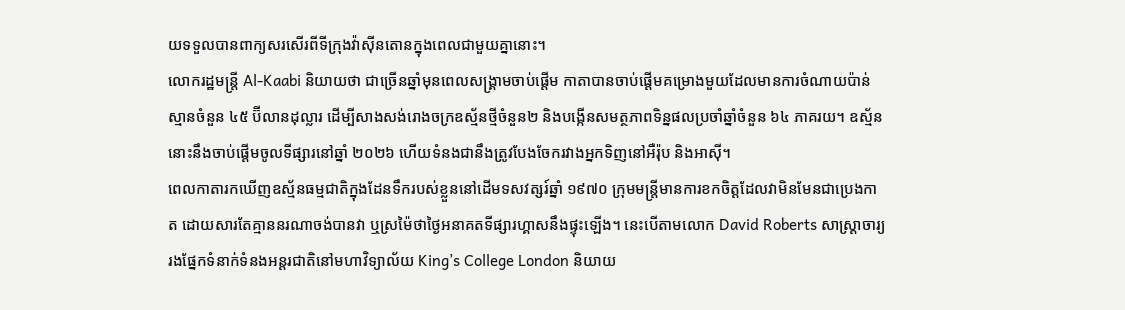យទទួលបានពាក្យសរសើរពីទីក្រុងវ៉ាស៊ីនតោនក្នុងពេលជាមួយគ្នានោះ។
លោករដ្ឋមន្រ្តី Al-Kaabi និយាយថា ជាច្រើនឆ្នាំមុនពេលសង្រ្គាមចាប់ផ្តើម កាតាបានចាប់ផ្តើមគម្រោងមួយដែលមានការចំណាយប៉ាន់ស្មានចំនួន ៤៥ ប៊ីលានដុល្លារ ដើម្បីសាងសង់រោងចក្រឧស្ម័នថ្មីចំនួន២ និងបង្កើនសមត្ថភាពទិន្នផលប្រចាំឆ្នាំចំនួន ៦៤ ភាគរយ។ ឧស្ម័ននោះនឹងចាប់ផ្តើមចូលទីផ្សារនៅឆ្នាំ ២០២៦ ហើយទំនងជានឹងត្រូវបែងចែករវាងអ្នកទិញនៅអឺរ៉ុប និងអាស៊ី។
ពេលកាតារកឃើញឧស្ម័នធម្មជាតិក្នុងដែនទឹករបស់ខ្លួននៅដើមទសវត្សរ៍ឆ្នាំ ១៩៧០ ក្រុមមន្ត្រីមានការខកចិត្តដែលវាមិនមែនជាប្រេងកាត ដោយសារតែគ្មាននរណាចង់បានវា ឬស្រម៉ៃថាថ្ងៃអនាគតទីផ្សារហ្គាសនឹងផ្ទុះឡើង។ នេះបើតាមលោក David Roberts សាស្ត្រាចារ្យរងផ្នែកទំនាក់ទំនងអន្តរជាតិនៅមហាវិទ្យាល័យ King’s College London និយាយ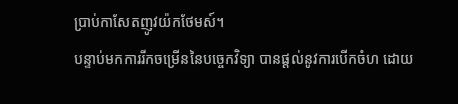ប្រាប់កាសែតញូវយ៉កថែមស៍។
បន្ទាប់មកការរីកចម្រើននៃបច្ចេកវិទ្យា បានផ្តល់នូវការបើកចំហ ដោយ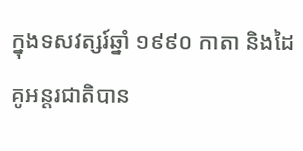ក្នុងទសវត្សរ៍ឆ្នាំ ១៩៩០ កាតា និងដៃគូអន្តរជាតិបាន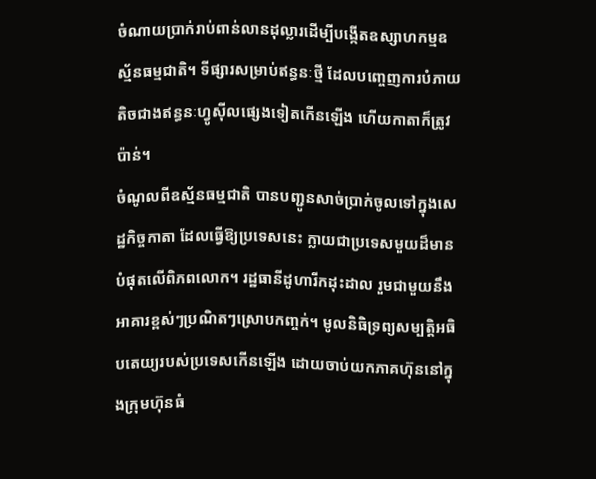ចំណាយប្រាក់រាប់ពាន់លានដុល្លារដើម្បីបង្កើតឧស្សាហកម្មឧស្ម័នធម្មជាតិ។ ទីផ្សារសម្រាប់ឥន្ធនៈថ្មី ដែលបញ្ចេញការបំភាយតិចជាងឥន្ធនៈហ្វូស៊ីលផ្សេងទៀតកើនឡើង ហើយកាតាក៏ត្រូវប៉ាន់។
ចំណូលពីឧស្ម័នធម្មជាតិ បានបញ្ជូនសាច់ប្រាក់ចូលទៅក្នុងសេដ្ឋកិច្ចកាតា ដែលធ្វើឱ្យប្រទេសនេះ ក្លាយជាប្រទេសមួយដ៏មានបំផុតលើពិភពលោក។ រដ្ឋធានីដូហារីកដុះដាល រួមជាមួយនឹងអាគារខ្ពស់ៗប្រណិតៗស្រោបកញ្ចក់។ មូលនិធិទ្រព្យសម្បត្តិអធិបតេយ្យរបស់ប្រទេសកើនឡើង ដោយចាប់យកភាគហ៊ុននៅក្នុងក្រុមហ៊ុនធំ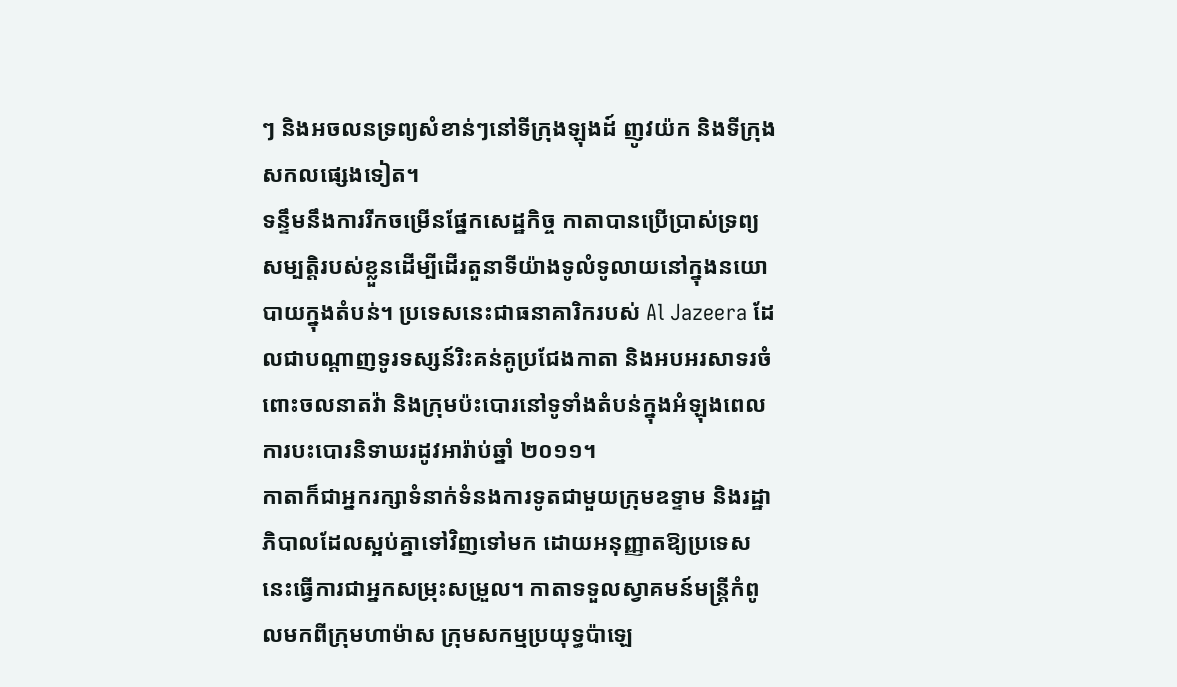ៗ និងអចលនទ្រព្យសំខាន់ៗនៅទីក្រុងឡុងដ៍ ញូវយ៉ក និងទីក្រុងសកលផ្សេងទៀត។
ទន្ទឹមនឹងការរីកចម្រើនផ្នែកសេដ្ឋកិច្ច កាតាបានប្រើប្រាស់ទ្រព្យសម្បត្តិរបស់ខ្លួនដើម្បីដើរតួនាទីយ៉ាងទូលំទូលាយនៅក្នុងនយោបាយក្នុងតំបន់។ ប្រទេសនេះជាធនាគារិករបស់ Al Jazeera ដែលជាបណ្ដាញទូរទស្សន៍រិះគន់គូប្រជែងកាតា និងអបអរសាទរចំពោះចលនាតវ៉ា និងក្រុមប៉ះបោរនៅទូទាំងតំបន់ក្នុងអំឡុងពេលការបះបោរនិទាឃរដូវអារ៉ាប់ឆ្នាំ ២០១១។
កាតាក៏ជាអ្នករក្សាទំនាក់ទំនងការទូតជាមួយក្រុមឧទ្ទាម និងរដ្ឋាភិបាលដែលស្អប់គ្នាទៅវិញទៅមក ដោយអនុញ្ញាតឱ្យប្រទេសនេះធ្វើការជាអ្នកសម្រុះសម្រួល។ កាតាទទួលស្វាគមន៍មន្ត្រីកំពូលមកពីក្រុមហាម៉ាស ក្រុមសកម្មប្រយុទ្ធប៉ាឡេ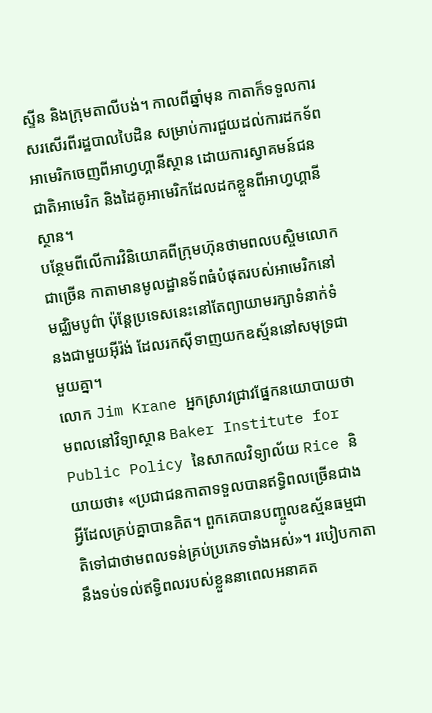ស្ទីន និងក្រុមតាលីបង់។ កាលពីឆ្នាំមុន កាតាក៏ទទួលការសរសើរពីរដ្ឋបាលបៃដិន សម្រាប់ការជួយដល់ការដកទ័ពអាមេរិកចេញពីអាហ្វហ្គានីស្ថាន ដោយការស្វាគមន៍ជនជាតិអាមេរិក និងដៃគូអាមេរិកដែលដកខ្លួនពីអាហ្វហ្គានីស្ថាន។
បន្ថែមពីលើការវិនិយោគពីក្រុមហ៊ុនថាមពលបស្ចិមលោកជាច្រើន កាតាមានមូលដ្ឋានទ័ពធំបំផុតរបស់អាមេរិកនៅមជ្ឈិមបូព៌ា ប៉ុន្តែប្រទេសនេះនៅតែព្យាយាមរក្សាទំនាក់ទំនងជាមួយអ៊ីរ៉ង់ ដែលរកស៊ីទាញយកឧស្ម័ននៅសមុទ្រជាមួយគ្នា។
លោក Jim Krane អ្នកស្រាវជ្រាវផ្នែកនយោបាយថាមពលនៅវិទ្យាស្ថាន Baker Institute for Public Policy នៃសាកលវិទ្យាល័យ Rice និយាយថា៖ «ប្រជាជនកាតាទទួលបានឥទ្ធិពលច្រើនជាងអ្វីដែលគ្រប់គ្នាបានគិត។ ពួកគេបានបញ្ចូលឧស្ម័នធម្មជាតិទៅជាថាមពលទន់គ្រប់ប្រភេទទាំងអស់»។ របៀបកាតានឹងទប់ទល់ឥទ្ធិពលរបស់ខ្លួននាពេលអនាគត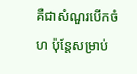គឺជាសំណួរបើកចំហ ប៉ុន្តែសម្រាប់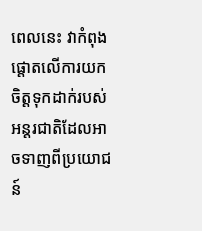ពេលនេះ វាកំពុងផ្តោតលើការយកចិត្តទុកដាក់របស់អន្តរជាតិដែលអាចទាញពីប្រយោជន៍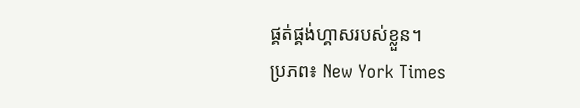ផ្គត់ផ្គង់ហ្គាសរបស់ខ្លួន។
ប្រភព៖ New York Times